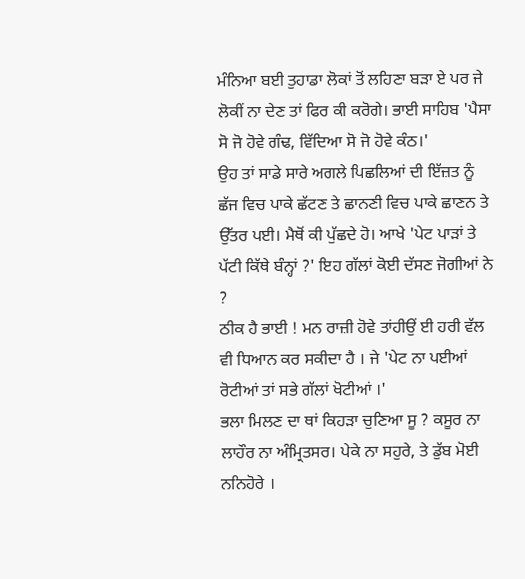ਮੰਨਿਆ ਬਈ ਤੁਹਾਡਾ ਲੋਕਾਂ ਤੋਂ ਲਹਿਣਾ ਬੜਾ ਏ ਪਰ ਜੇ ਲੋਕੀਂ ਨਾ ਦੇਣ ਤਾਂ ਫਿਰ ਕੀ ਕਰੋਗੇ। ਭਾਈ ਸਾਹਿਬ 'ਪੈਸਾ ਸੋ ਜੋ ਹੋਵੇ ਗੰਢ, ਵਿੱਦਿਆ ਸੋ ਜੋ ਹੋਵੇ ਕੰਠ।'
ਉਹ ਤਾਂ ਸਾਡੇ ਸਾਰੇ ਅਗਲੇ ਪਿਛਲਿਆਂ ਦੀ ਇੱਜ਼ਤ ਨੂੰ ਛੱਜ ਵਿਚ ਪਾਕੇ ਛੱਟਣ ਤੇ ਛਾਨਣੀ ਵਿਚ ਪਾਕੇ ਛਾਣਨ ਤੇ ਉੱਤਰ ਪਈ। ਮੈਥੋਂ ਕੀ ਪੁੱਛਦੇ ਹੋ। ਆਖੇ 'ਪੇਟ ਪਾੜਾਂ ਤੇ ਪੱਟੀ ਕਿੱਥੇ ਬੰਨ੍ਹਾਂ ?' ਇਹ ਗੱਲਾਂ ਕੋਈ ਦੱਸਣ ਜੋਗੀਆਂ ਨੇ ?
ਠੀਕ ਹੈ ਭਾਈ ! ਮਨ ਰਾਜ਼ੀ ਹੋਵੇ ਤਾਂਹੀਉਂ ਈ ਹਰੀ ਵੱਲ ਵੀ ਧਿਆਨ ਕਰ ਸਕੀਦਾ ਹੈ । ਜੇ 'ਪੇਟ ਨਾ ਪਈਆਂ ਰੋਟੀਆਂ ਤਾਂ ਸਭੇ ਗੱਲਾਂ ਖੋਟੀਆਂ ।'
ਭਲਾ ਮਿਲਣ ਦਾ ਥਾਂ ਕਿਹੜਾ ਚੁਣਿਆ ਸੂ ? ਕਸੂਰ ਨਾ ਲਾਹੌਰ ਨਾ ਅੰਮ੍ਰਿਤਸਰ। ਪੇਕੇ ਨਾ ਸਹੁਰੇ, ਤੇ ਡੁੱਬ ਮੋਈ ਨਨਿਹੋਰੇ ।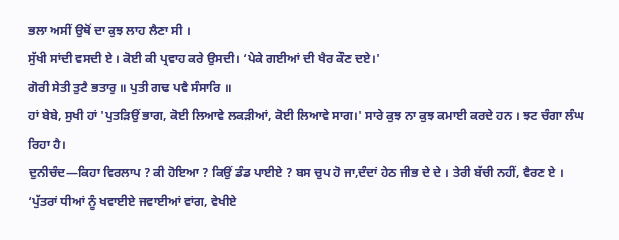ਭਲਾ ਅਸੀਂ ਉਥੋਂ ਦਾ ਕੁਝ ਲਾਹ ਲੈਣਾ ਸੀ ।
ਸੁੱਖੀ ਸਾਂਦੀ ਵਸਦੀ ਏ । ਕੋਈ ਕੀ ਪ੍ਰਵਾਹ ਕਰੇ ਉਸਦੀ। ‘ਪੇਕੇ ਗਈਆਂ ਦੀ ਖੈਰ ਕੌਣ ਦਏ।'
ਗੋਰੀ ਸੇਤੀ ਤੁਟੈ ਭਤਾਰੁ ॥ ਪੁਤੀ ਗਢ ਪਵੈ ਸੰਸਾਰਿ ॥
ਹਾਂ ਬੇਬੇ, ਸੁਖੀ ਹਾਂ 'ਪੁਤੜਿਉਂ ਭਾਗ, ਕੋਈ ਲਿਆਵੇ ਲਕੜੀਆਂ, ਕੋਈ ਲਿਆਵੇ ਸਾਗ।' ਸਾਰੇ ਕੁਝ ਨਾ ਕੁਝ ਕਮਾਈ ਕਰਦੇ ਹਨ । ਝਟ ਚੰਗਾ ਲੰਘ ਰਿਹਾ ਹੈ।
ਦੁਨੀਚੰਦ—ਕਿਹਾ ਵਿਰਲਾਪ ? ਕੀ ਹੋਇਆ ? ਕਿਉਂ ਡੰਡ ਪਾਈਏ ? ਬਸ ਚੁਪ ਹੋ ਜਾ,ਦੰਦਾਂ ਹੇਠ ਜੀਭ ਦੇ ਦੇ । ਤੇਰੀ ਬੱਚੀ ਨਹੀਂ, ਵੈਰਣ ਏ । ‘ਪੁੱਤਰਾਂ ਧੀਆਂ ਨੂੰ ਖਵਾਈਏ ਜਵਾਈਆਂ ਵਾਂਗ, ਵੇਖੀਏ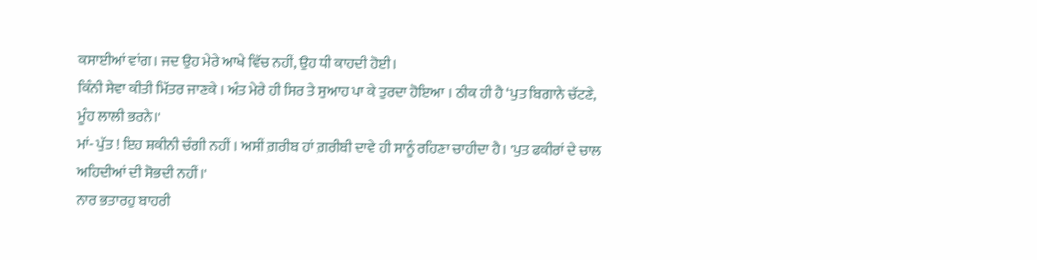ਕਸਾਈਆਂ ਵਾਂਗ। ਜਦ ਉਹ ਮੇਰੇ ਆਖੇ ਵਿੱਚ ਨਹੀਂ, ਉਹ ਧੀ ਕਾਹਦੀ ਹੋਈ।
ਕਿੰਨੀ ਸੇਵਾ ਕੀਤੀ ਮਿੱਤਰ ਜਾਣਕੇ । ਅੰਤ ਮੇਰੇ ਹੀ ਸਿਰ ਤੇ ਸੁਆਹ ਪਾ ਕੇ ਤੁਰਦਾ ਹੋਇਆ । ਠੀਕ ਹੀ ਹੈ ‘ਪੁਤ ਬਿਗਾਨੇ ਚੱਟਣੇ, ਮੂੰਹ ਲਾਲੀ ਭਰਨੇ।'
ਮਾਂ- ਪੁੱਤ ! ਇਹ ਸ਼ਕੀਨੀ ਚੰਗੀ ਨਹੀਂ । ਅਸੀਂ ਗ਼ਰੀਬ ਹਾਂ ਗ਼ਰੀਬੀ ਦਾਵੇ ਹੀ ਸਾਨੂੰ ਰਹਿਣਾ ਚਾਹੀਦਾ ਹੈ। 'ਪੁਤ ਫਕੀਰਾਂ ਦੇ ਚਾਲ ਅਹਿਦੀਆਂ ਦੀ ਸੋਭਦੀ ਨਹੀਂ।'
ਨਾਰ ਭਤਾਰਹੁ ਬਾਹਰੀ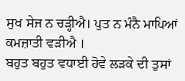ਸੁਖ ਸੇਜ ਨ ਚੜ੍ਹੀਐ। ਪੁਤ ਨ ਮੰਨੈ ਮਾਪਿਆਂ ਕਮਜ਼ਾਤੀ ਵੜੀਐ ।
ਬਹੁਤ ਬਹੁਤ ਵਧਾਈ ਹੋਵੇ ਲੜਕੇ ਦੀ ਤੁਸਾਂ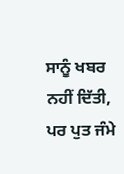ਸਾਨੂੰ ਖਬਰ ਨਹੀਂ ਦਿੱਤੀ, ਪਰ ਪੁਤ ਜੰਮੇ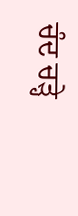ਚੰਦ ਚੜ੍ਹੇ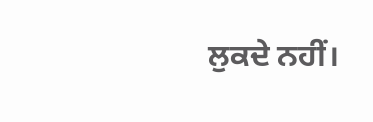ਲੁਕਦੇ ਨਹੀਂ।